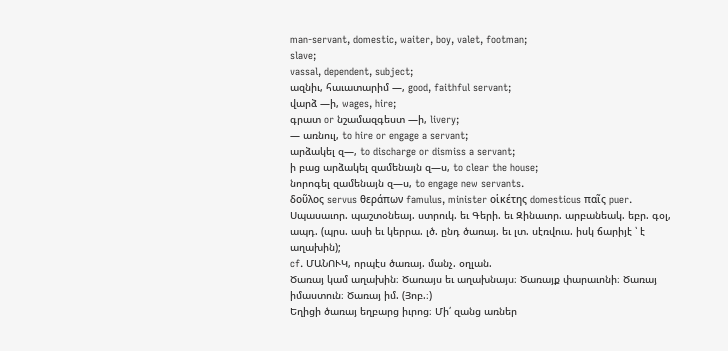man-servant, domestic, waiter, boy, valet, footman;
slave;
vassal, dependent, subject;
ազնիւ, հաւատարիմ —, good, faithful servant;
վարձ —ի, wages, hire;
գրատ or նշամազգեստ —ի, livery;
— առնուլ, to hire or engage a servant;
արձակել զ—, to discharge or dismiss a servant;
ի բաց արձակել զամենայն զ—ս, to clear the house;
նորոգել զամենայն զ—ս, to engage new servants.
δοῦλος servus θεράπων famulus, minister οἱκέτης domesticus παῖς puer. Սպասաւոր. պաշտօնեայ. ստրուկ. եւ Գերի. եւ Զինաւոր. արբանեակ. եբր. գօլ, ապդ. (պրս. ասի եւ կերրա. լծ. ընդ ծառայ. եւ լտ. սէռվուս. իսկ ճարիյէ ՝ է աղախին);
cf. ՄԱՆՈՒԿ, որպէս ծառայ. մանչ. օղլան.
Ծառայ կամ աղախին։ Ծառայս եւ աղախնայս։ Ծառայք փարաւոնի։ Ծառայ իմաստուն։ Ծառայ իմ. (Յոբ.։)
Եղիցի ծառայ եղբարց իւրոց։ Մի՛ զանց առներ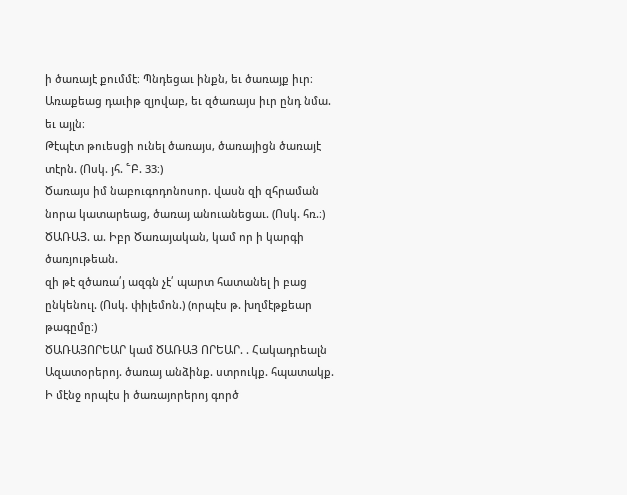ի ծառայէ քումմէ։ Պնդեցաւ ինքն, եւ ծառայք իւր։ Առաքեաց դաւիթ զյովաբ, եւ զծառայս իւր ընդ նմա. եւ այլն։
Թէպէտ թուեսցի ունել ծառայս, ծառայիցն ծառայէ տէրն. (Ոսկ. յհ. ՟Բ. 33։)
Ծառայս իմ նաբուգոդոնոսոր. վասն զի զհրաման նորա կատարեաց, ծառայ անուանեցաւ. (Ոսկ. հռ.։)
ԾԱՌԱՅ. ա. Իբր Ծառայական, կամ որ ի կարգի ծառյութեան.
զի թէ զծառա՛յ ազգն չէ՛ պարտ հատանել ի բաց ընկենուլ. (Ոսկ. փիլեմոն.) (որպէս թ. խղմէթքեար թագըմը։)
ԾԱՌԱՅՈՐԵԱՐ կամ ԾԱՌԱՅ ՈՐԵԱՐ. . Հակադրեալն Ազատօրերոյ. ծառայ անձինք. ստրուկք. հպատակք.
Ի մէնջ որպէս ի ծառայորերոյ գործ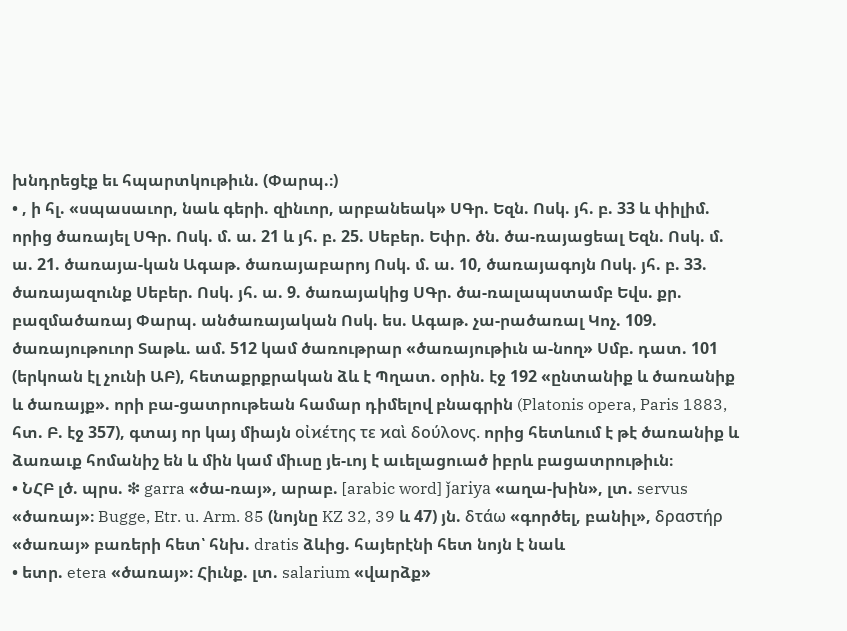խնդրեցէք եւ հպարտկութիւն. (Փարպ.։)
• , ի հլ. «սպասաւոր, նաև գերի. զինւոր, արբանեակ» ՍԳր. Եզն. Ոսկ. յհ. բ. 33 և փիլիմ. որից ծառայել ՍԳր. Ոսկ. մ. ա. 21 և յհ. բ. 25. Սեբեր. Եփր. ծն. ծա-ռայացեալ Եզն. Ոսկ. մ. ա. 21. ծառայա-կան Ագաթ. ծառայաբարոյ Ոսկ. մ. ա. 10, ծառայագոյն Ոսկ. յհ. բ. 33. ծառայազունք Սեբեր. Ոսկ. յհ. ա. 9. ծառայակից ՍԳր. ծա-ռալապստամբ Եվս. քր. բազմածառայ Փարպ. անծառայական Ոսկ. ես. Ագաթ. չա-րածառալ Կոչ. 109. ծառայութուոր Տաթև. ամ. 512 կամ ծառութրար «ծառայութիւն ա-նող» Սմբ. դատ. 101 (երկոան էլ չունի ԱԲ), հետաքրքրական ձև է Պղատ. օրին. էջ 192 «ընտանիք և ծառանիք և ծառայք». որի բա-ցատրութեան համար դիմելով բնագրին (Platonis opera, Paris 1883, հտ. Բ. էջ 357), գտայ որ կայ միայն οἰϰέτης τε ϰαὶ δούλονς. որից հետևում է թէ ծառանիք և ձառաւք հոմանիշ են և մին կամ միւսը յե-ւոյ է աւելացուած իբրև բացատրութիւն։
• ՆՀԲ լծ. պրս. ❇ garra «ծա-ռայ», արաբ. [arabic word] ǰariya «աղա-խին», լտ. servus «ծառայ»։ Bugge, Etr. u. Arm. 85 (նոյնը KZ 32, 39 և 47) յն. δτάω «գործել, բանիլ», δραστήρ «ծառայ» բառերի հետ՝ հնխ. dratis ձևից. հայերէնի հետ նոյն է նաև
• ետր. etera «ծառայ»։ Հիւնք. լտ. salarium «վարձք»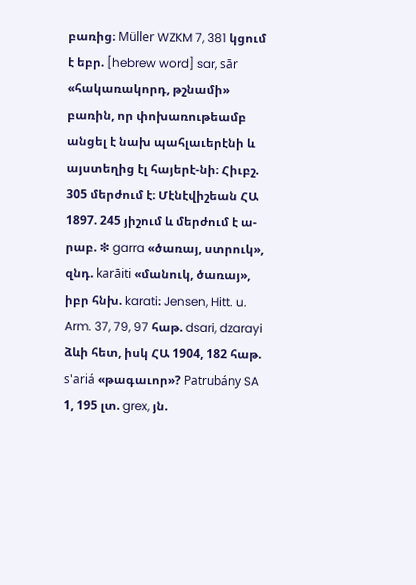բառից։ Müller WZKM 7, 381 կցում է եբր. [hebrew word] sar, sār «հակառակորդ, թշնամի» բառին, որ փոխառութեամբ անցել է նախ պահլաւերէնի և այստեղից էլ հայերէ-նի։ Հիւբշ. 305 մերժում է։ Մէնէվիշեան ՀԱ 1897. 245 յիշում և մերժում է ա-րաբ. ❇ garra «ծառայ, ստրուկ», զնդ. karāiti «մանուկ, ծառայ», իբր հնխ. karati։ Jensen, Hitt. u. Arm. 37, 79, 97 հաթ. dsari, dzarayi ձևի հետ, իսկ ՀԱ 1904, 182 հաթ. s'ariá «թագաւոր»? Patrubány SA 1, 195 լտ. grex, յն.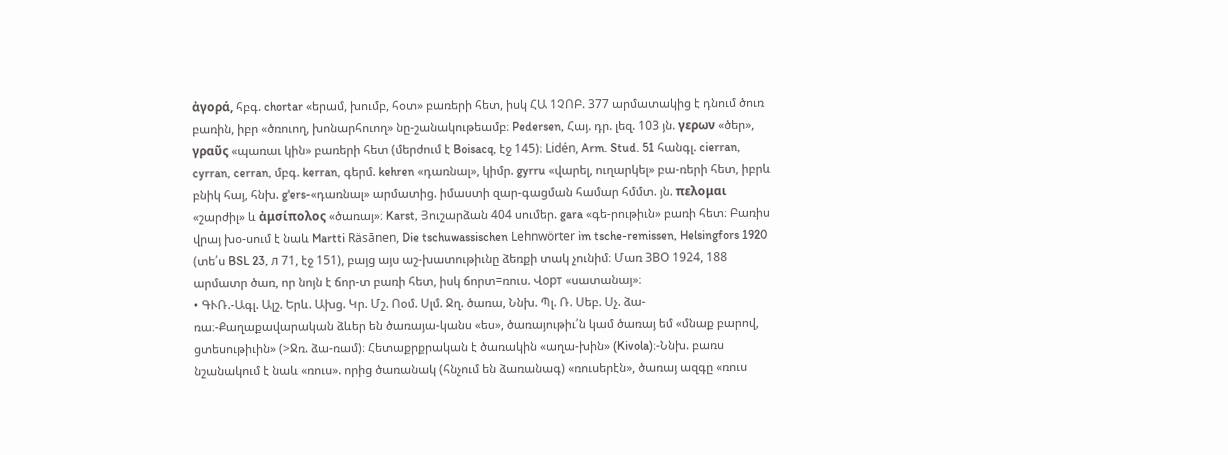ἀγορά, հբգ. chortar «երամ, խումբ, հօտ» բառերի հետ, իսկ ՀԱ 1ՉՈԲ. 377 արմատակից է դնում ծուռ բառին, իբր «ծռուող, խոնարհուող» նը-շանակութեամբ։ Pedersen, Հայ. դր. լեզ. 103 յն. γερων «ծեր», γραῦς «պառաւ կին» բառերի հետ (մերժում է Boisacq, էջ 145)։ Lidén, Arm. Stud. 51 հանգլ. cierran, cyrran, cerran, մբգ. kerran, գերմ. kehren «դառնալ», կիմր. gyrru «վարել, ուղարկել» բա-ռերի հետ, իբրև բնիկ հայ, հնխ. g'ers-«դառնալ» արմատից. իմաստի զար-գացման համար հմմտ. յն. πελομαι «շարժիլ» և ἀμσίπολος «ծառայ»։ Karst, Յուշարձան 404 սումեր. gara «գե-րութիւն» բառի հետ։ Բառիս վրայ խօ-սում է նաև Martti Räsānen, Die tschuwassischen Lehnwörter im tsche-remissen, Helsingfors 1920 (տե՛ս BSL 23, л 71, էջ 151), բայց այս աշ-խատութիւնը ձեռքի տակ չունիմ։ Մառ ЗВО 1924, 188 արմատր ծառ, որ նոյն է ճոր-տ բառի հետ, իսկ ճորտ=ռուս. Վорт «սատանայ»։
• ԳՒՌ.-Ագլ. Ալշ. Երև. Ախց. Կր. Մշ. Ոօմ. Սլմ. Ջղ. ծառա, Ննխ. Պլ. Ռ. Սեբ. Սչ. ձա-ռա։-Քաղաքավարական ձևեր են ծառայա-կանս «ես», ծառայութիւ՛ն կամ ծառայ եմ «մնաք բարով, ցտեսութիւին» (>Ջռ. ձա-ռամ)։ Հետաքրքրական է ծառակին «աղա-խին» (Kivola)։-Ննխ. բառս նշանակում է նաև «ռուս». որից ծառանակ (հնչում են ձառանագ) «ռուսերէն», ծառայ ազգը «ռուս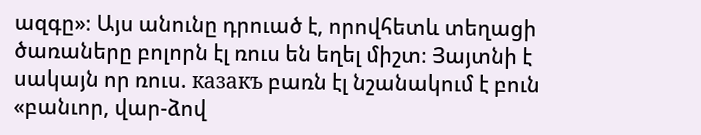ազգը»։ Այս անունը դրուած է, որովհետև տեղացի ծառաները բոլորն էլ ռուս են եղել միշտ։ Յայտնի է սակայն որ ռուս. казакъ բառն էլ նշանակում է բուն «բանւոր, վար-ձով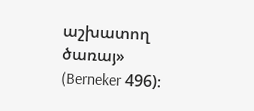աշխատող ծառայ» (Berneker 496)։